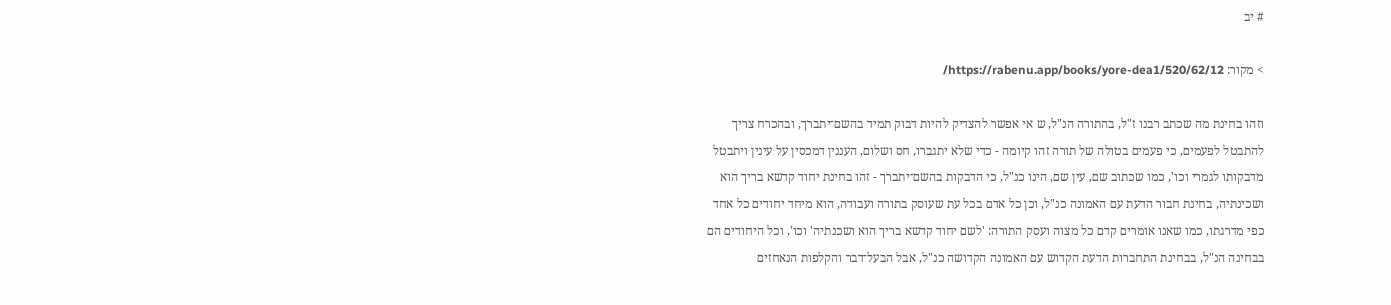# יב

> מקור: https://rabenu.app/books/yore-dea1/520/62/12/

וזהו בחינת מה שכתב רבנו ז"ל, בהתורה הנ"ל, ש אי אפשר להצדיק להיות דבוק תמיד בהשם־יתברך, ובהכרח צריך להתבטל לפעמים, כי פעמים בטולה של תורה זהו קיומה - כדי שלא יתגברו, חס ושלום, העננין דמכסין על עינין ויתבטל מדבקותו לגמרי וכו', כמו שכתוב שם, עין שם, הינו כנ"ל, כי הדבקות בהשם־יתברך - זהו בחינת יחוד קדשא בריך הוא ושכינתיה, בחינת חבור הדעת עם האמונה כנ"ל, וכן כל אדם בכל עת שעוסק בתורה ועבודה, הוא מיחד יחודים כל אחד כפי מדרגתו, כמו שאנו אומרים קדם כל מצוה ועסק התורה: 'לשם יחוד קדשא בריך הוא ושכנתיה' וכו', וכל היחודים הם בבחינה הנ"ל, בבחינת התחברות הדעת הקדוש עם האמונה הקדושה כנ"ל, אבל הבעל־דבר והקלפות הנאחזים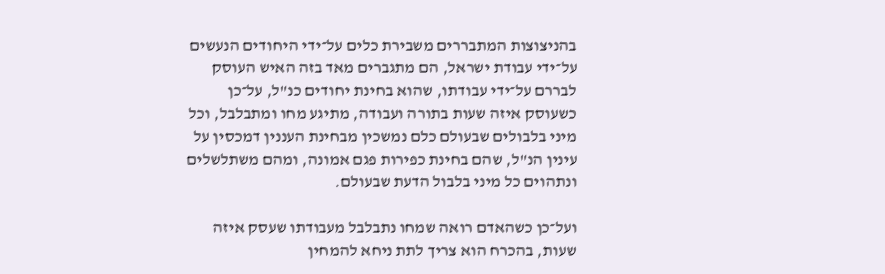בהניצוצות המתבררים משבירת כלים על־ידי היחודים הנעשים על־ידי עבודת ישראל, הם מתגברים מאד בזה האיש העוסק לבררם על־ידי עבודתו, שהוא בחינת יחודים כנ"ל, על־כן כשעוסק איזה שעות בתורה ועבודה, מתיגע מחו ומתבלבל, וכל מיני בלבולים שבעולם כלם נמשכין מבחינת העננין דמכסין על עינין הנ"ל, שהם בחינת כפירות פגם אמונה, ומהם משתלשלים ונתהוים כל מיני בלבול הדעת שבעולם.

ועל־כן כשהאדם רואה שמחו נתבלבל מעבודתו שעסק איזה שעות, בהכרח הוא צריך לתת ניחא להמחין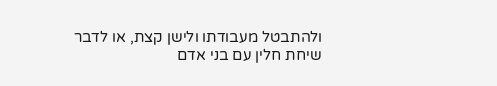ולהתבטל מעבודתו ולישן קצת, או לדבר שיחת חלין עם בני אדם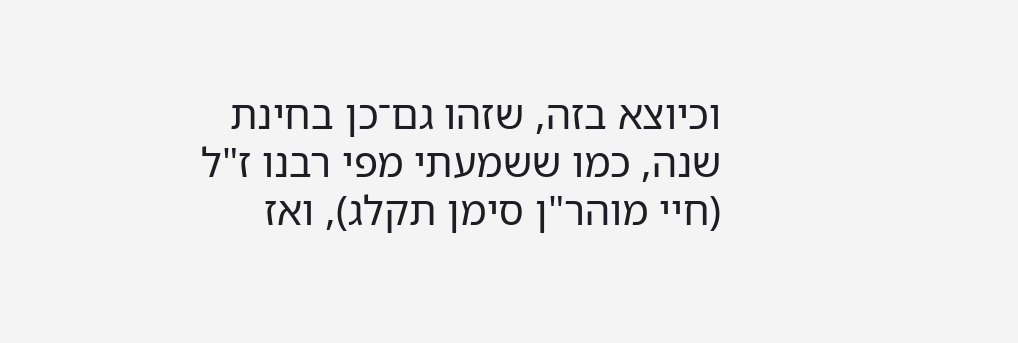וכיוצא בזה, שזהו גם־כן בחינת שנה, כמו ששמעתי מפי רבנו ז"ל (חיי מוהר"ן סימן תקלג), ואז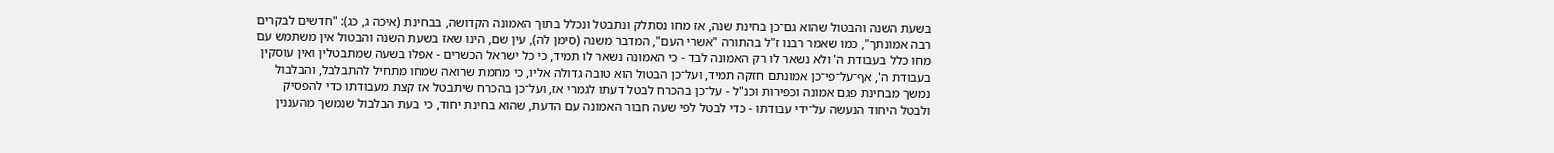בשעת השנה והבטול שהוא גם־כן בחינת שנה, אז מחו נסתלק ונתבטל ונכלל בתוך האמונה הקדושה, בבחינת (איכה ג, כג): "חדשים לבקרים רבה אמונתך", כמו שאמר רבנו ז"ל בהתורה "אשרי העם", המדבר משנה (סימן לה), עין שם, הינו שאז בשעת השנה והבטול אין משתמש עם מחו כלל בעבודת ה' ולא נשאר לו רק האמונה לבד - כי האמונה נשאר לו תמיד, כי כל ישראל הכשרים - אפלו בשעה שמתבטלין ואין עוסקין בעבודת ה', אף־על־פי־כן אמונתם חזקה תמיד, ועל־כן הבטול הוא טובה גדולה אליו, כי מחמת שרואה שמחו מתחיל להתבלבל, והבלבול נמשך מבחינת פגם אמונה וכפירות וכנ"ל - על־כן בהכרח לבטל דעתו לגמרי אז, ועל־כן בהכרח שיתבטל אז קצת מעבודתו כדי להפסיק ולבטל היחוד הנעשה על־ידי עבודתו - כדי לבטל לפי שעה חבור האמונה עם הדעת, שהוא בחינת יחוד, כי בעת הבלבול שנמשך מהעננין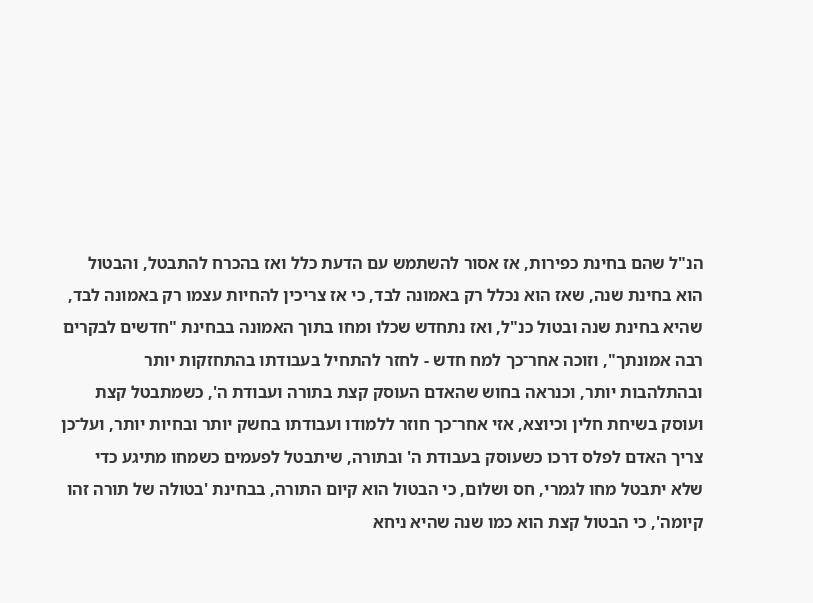הנ"ל שהם בחינת כפירות, אז אסור להשתמש עם הדעת כלל ואז בהכרח להתבטל, והבטול הוא בחינת שנה, שאז הוא נכלל רק באמונה לבד, כי אז צריכין להחיות עצמו רק באמונה לבד, שהיא בחינת שנה ובטול כנ"ל, ואז נתחדש שכלו ומחו בתוך האמונה בבחינת "חדשים לבקרים רבה אמונתך", וזוכה אחר־כך למח חדש - לחזר להתחיל בעבודתו בהתחזקות יותר ובהתלהבות יותר, וכנראה בחוש שהאדם העוסק קצת בתורה ועבודת ה', כשמתבטל קצת ועוסק בשיחת חלין וכיוצא, אזי אחר־כך חוזר ללמודו ועבודתו בחשק יותר ובחיות יותר, ועל־כן צריך האדם לפלס דרכו כשעוסק בעבודת ה' ובתורה, שיתבטל לפעמים כשמחו מתיגע כדי שלא יתבטל מחו לגמרי, חס ושלום, כי הבטול הוא קיום התורה, בבחינת 'בטולה של תורה זהו קיומה', כי הבטול קצת הוא כמו שנה שהיא ניחא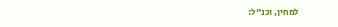למחין, וכנ"ל: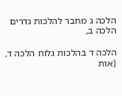הלכה ג מחבר להלכות נדרים הלכה ב,

הלכה ד בהלכות גלוח הלכה ד, (אות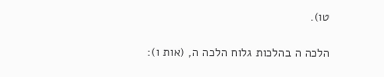טו).

הלכה ה בהלכות גלוח הלכה ה, (אות ו):